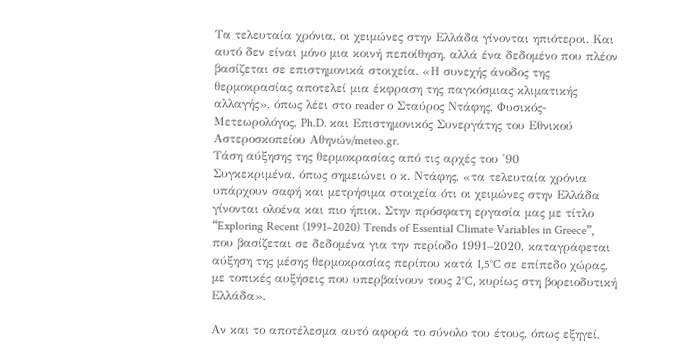Τα τελευταία χρόνια, οι χειμώνες στην Ελλάδα γίνονται ηπιότεροι. Και αυτό δεν είναι μόνο μια κοινή πεποίθηση, αλλά ένα δεδομένο που πλέον βασίζεται σε επιστημονικά στοιχεία. «Η συνεχής άνοδος της θερμοκρασίας αποτελεί μια έκφραση της παγκόσμιας κλιματικής αλλαγής», όπως λέει στο reader ο Σταύρος Ντάφης, Φυσικός-Μετεωρολόγος, Ph.D. και Επιστημονικός Συνεργάτης του Εθνικού Αστεροσκοπείου Αθηνών/meteo.gr.
Τάση αύξησης της θερμοκρασίας από τις αρχές του '90
Συγκεκριμένα, όπως σημειώνει ο κ. Ντάφης, «τα τελευταία χρόνια υπάρχουν σαφή και μετρήσιμα στοιχεία ότι οι χειμώνες στην Ελλάδα γίνονται ολοένα και πιο ήπιοι. Στην πρόσφατη εργασία μας με τίτλο “Exploring Recent (1991–2020) Trends of Essential Climate Variables in Greece”, που βασίζεται σε δεδομένα για την περίοδο 1991–2020, καταγράφεται αύξηση της μέσης θερμοκρασίας περίπου κατά 1,5°C σε επίπεδο χώρας, με τοπικές αυξήσεις που υπερβαίνουν τους 2°C, κυρίως στη βορειοδυτική Ελλάδα».

Αν και το αποτέλεσμα αυτό αφορά το σύνολο του έτους, όπως εξηγεί,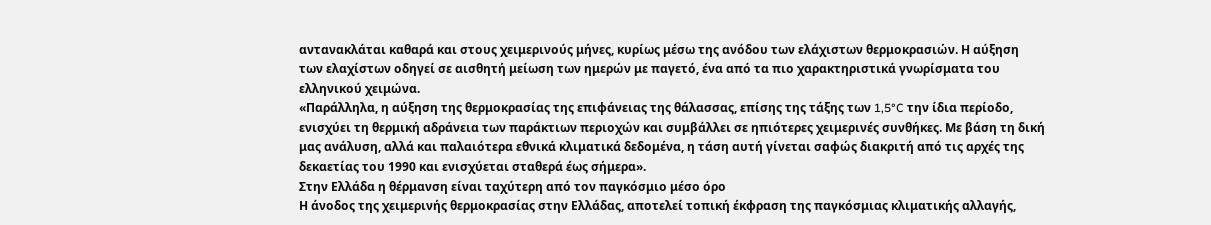αντανακλάται καθαρά και στους χειμερινούς μήνες, κυρίως μέσω της ανόδου των ελάχιστων θερμοκρασιών. Η αύξηση των ελαχίστων οδηγεί σε αισθητή μείωση των ημερών με παγετό, ένα από τα πιο χαρακτηριστικά γνωρίσματα του ελληνικού χειμώνα.
«Παράλληλα, η αύξηση της θερμοκρασίας της επιφάνειας της θάλασσας, επίσης της τάξης των 1,5°C την ίδια περίοδο, ενισχύει τη θερμική αδράνεια των παράκτιων περιοχών και συμβάλλει σε ηπιότερες χειμερινές συνθήκες. Με βάση τη δική μας ανάλυση, αλλά και παλαιότερα εθνικά κλιματικά δεδομένα, η τάση αυτή γίνεται σαφώς διακριτή από τις αρχές της δεκαετίας του 1990 και ενισχύεται σταθερά έως σήμερα».
Στην Ελλάδα η θέρμανση είναι ταχύτερη από τον παγκόσμιο μέσο όρο
Η άνοδος της χειμερινής θερμοκρασίας στην Ελλάδας, αποτελεί τοπική έκφραση της παγκόσμιας κλιματικής αλλαγής,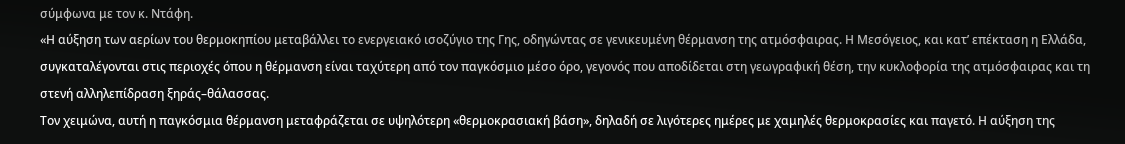σύμφωνα με τον κ. Ντάφη.
«Η αύξηση των αερίων του θερμοκηπίου μεταβάλλει το ενεργειακό ισοζύγιο της Γης, οδηγώντας σε γενικευμένη θέρμανση της ατμόσφαιρας. Η Μεσόγειος, και κατ’ επέκταση η Ελλάδα, συγκαταλέγονται στις περιοχές όπου η θέρμανση είναι ταχύτερη από τον παγκόσμιο μέσο όρο, γεγονός που αποδίδεται στη γεωγραφική θέση, την κυκλοφορία της ατμόσφαιρας και τη στενή αλληλεπίδραση ξηράς–θάλασσας.
Τον χειμώνα, αυτή η παγκόσμια θέρμανση μεταφράζεται σε υψηλότερη «θερμοκρασιακή βάση», δηλαδή σε λιγότερες ημέρες με χαμηλές θερμοκρασίες και παγετό. Η αύξηση της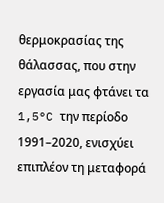θερμοκρασίας της θάλασσας, που στην εργασία μας φτάνει τα 1,5°C την περίοδο 1991–2020, ενισχύει επιπλέον τη μεταφορά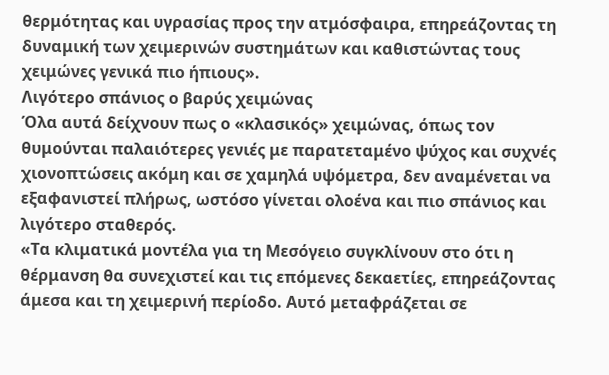θερμότητας και υγρασίας προς την ατμόσφαιρα, επηρεάζοντας τη δυναμική των χειμερινών συστημάτων και καθιστώντας τους χειμώνες γενικά πιο ήπιους».
Λιγότερο σπάνιος ο βαρύς χειμώνας
Όλα αυτά δείχνουν πως ο «κλασικός» χειμώνας, όπως τον θυμούνται παλαιότερες γενιές με παρατεταμένο ψύχος και συχνές χιονοπτώσεις ακόμη και σε χαμηλά υψόμετρα, δεν αναμένεται να εξαφανιστεί πλήρως, ωστόσο γίνεται ολοένα και πιο σπάνιος και λιγότερο σταθερός.
«Τα κλιματικά μοντέλα για τη Μεσόγειο συγκλίνουν στο ότι η θέρμανση θα συνεχιστεί και τις επόμενες δεκαετίες, επηρεάζοντας άμεσα και τη χειμερινή περίοδο. Αυτό μεταφράζεται σε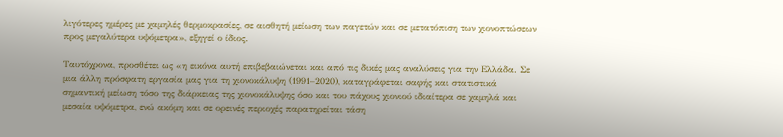λιγότερες ημέρες με χαμηλές θερμοκρασίες, σε αισθητή μείωση των παγετών και σε μετατόπιση των χιονοπτώσεων προς μεγαλύτερα υψόμετρα», εξηγεί ο ίδιος.

Ταυτόχρονα, προσθέτει ως «η εικόνα αυτή επιβεβαιώνεται και από τις δικές μας αναλύσεις για την Ελλάδα. Σε μια άλλη πρόσφατη εργασία μας για τη χιονοκάλυψη (1991–2020), καταγράφεται σαφής και στατιστικά σημαντική μείωση τόσο της διάρκειας της χιονοκάλυψης όσο και του πάχους χιονιού ιδιαίτερα σε χαμηλά και μεσαία υψόμετρα, ενώ ακόμη και σε ορεινές περιοχές παρατηρείται τάση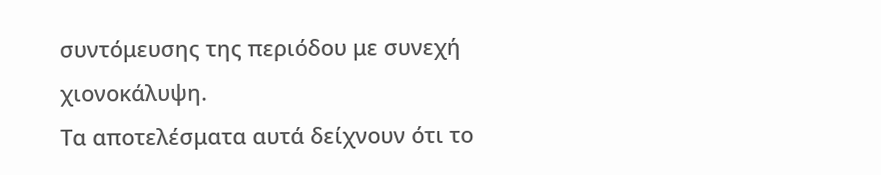συντόμευσης της περιόδου με συνεχή χιονοκάλυψη.
Τα αποτελέσματα αυτά δείχνουν ότι το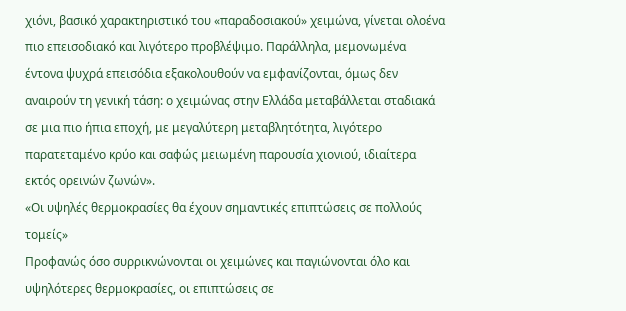χιόνι, βασικό χαρακτηριστικό του «παραδοσιακού» χειμώνα, γίνεται ολοένα πιο επεισοδιακό και λιγότερο προβλέψιμο. Παράλληλα, μεμονωμένα έντονα ψυχρά επεισόδια εξακολουθούν να εμφανίζονται, όμως δεν αναιρούν τη γενική τάση: ο χειμώνας στην Ελλάδα μεταβάλλεται σταδιακά σε μια πιο ήπια εποχή, με μεγαλύτερη μεταβλητότητα, λιγότερο παρατεταμένο κρύο και σαφώς μειωμένη παρουσία χιονιού, ιδιαίτερα εκτός ορεινών ζωνών».
«Οι υψηλές θερμοκρασίες θα έχουν σημαντικές επιπτώσεις σε πολλούς τομείς»
Προφανώς όσο συρρικνώνονται οι χειμώνες και παγιώνονται όλο και υψηλότερες θερμοκρασίες, οι επιπτώσεις σε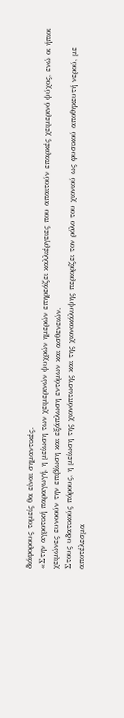διάφορους τομείς θα είναι σημαντικές.
«Στην αγροτική παραγωγή, η μείωση των χειμερινών ψυχρών ημερών επηρεάζει καλλιέργειες που απαιτούν επαρκές χειμερινό ψύχος, ενώ οι ήπιοι χειμώνες ευνοούν την επιβίωση και εξάπλωση εντόμων και ασθενειών.
Στους υδατικούς πόρους, η μείωση της χιονόπτωσης και της χιονοκάλυψης περιορίζει τον ρόλο του χιονιού ως φυσικού αποθηκευτή νερού, με αποτέλεσμα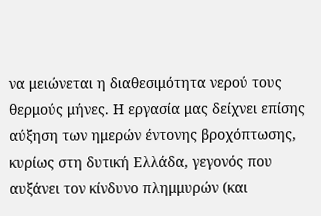να μειώνεται η διαθεσιμότητα νερού τους θερμούς μήνες. Η εργασία μας δείχνει επίσης αύξηση των ημερών έντονης βροχόπτωσης, κυρίως στη δυτική Ελλάδα, γεγονός που αυξάνει τον κίνδυνο πλημμυρών (και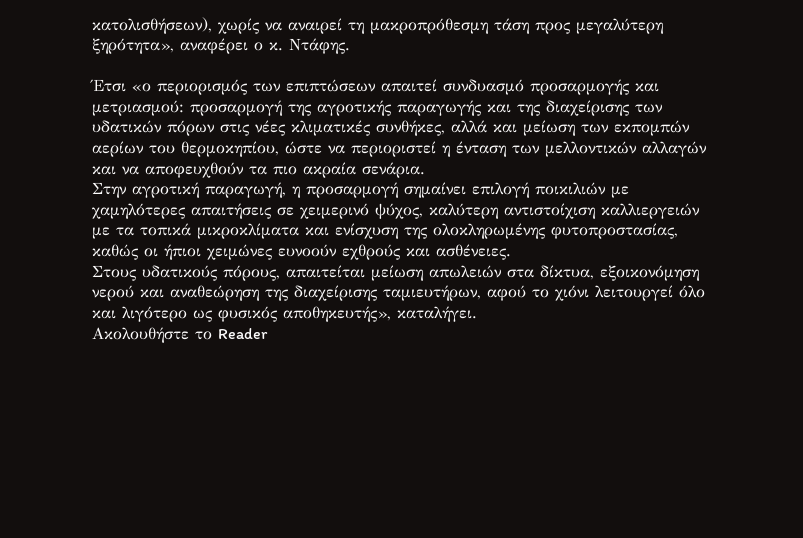κατολισθήσεων), χωρίς να αναιρεί τη μακροπρόθεσμη τάση προς μεγαλύτερη ξηρότητα», αναφέρει ο κ. Ντάφης.

Έτσι «ο περιορισμός των επιπτώσεων απαιτεί συνδυασμό προσαρμογής και μετριασμού: προσαρμογή της αγροτικής παραγωγής και της διαχείρισης των υδατικών πόρων στις νέες κλιματικές συνθήκες, αλλά και μείωση των εκπομπών αερίων του θερμοκηπίου, ώστε να περιοριστεί η ένταση των μελλοντικών αλλαγών και να αποφευχθούν τα πιο ακραία σενάρια.
Στην αγροτική παραγωγή, η προσαρμογή σημαίνει επιλογή ποικιλιών με χαμηλότερες απαιτήσεις σε χειμερινό ψύχος, καλύτερη αντιστοίχιση καλλιεργειών με τα τοπικά μικροκλίματα και ενίσχυση της ολοκληρωμένης φυτοπροστασίας, καθώς οι ήπιοι χειμώνες ευνοούν εχθρούς και ασθένειες.
Στους υδατικούς πόρους, απαιτείται μείωση απωλειών στα δίκτυα, εξοικονόμηση νερού και αναθεώρηση της διαχείρισης ταμιευτήρων, αφού το χιόνι λειτουργεί όλο και λιγότερο ως φυσικός αποθηκευτής», καταλήγει.
Ακολουθήστε το Reader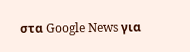στα Google News για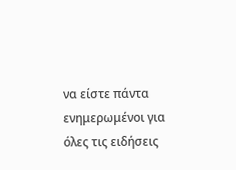να είστε πάντα ενημερωμένοι για όλες τις ειδήσεις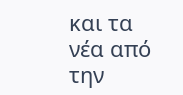και τα νέα από την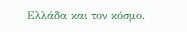Ελλάδα και τον κόσμο.